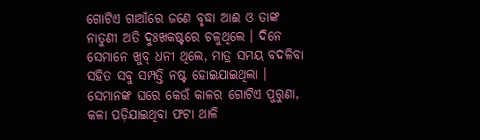ଗୋଟିଏ ଗାଆଁରେ ଜଣେ ବୃଦ୍ଧା ଆଈ ଓ ତାଙ୍କ ନାତୁଣୀ ଅତି ଦୁଃଖକଷ୍ଟରେ ଚଳୁଥିଲେ । ଦିନେ ସେମାନେ ଖୁବ୍ ଧନୀ ଥିଲେ, ମାତ୍ର ସମୟ ବଦଳିବା ସହିତ ସବୁ ସମ୍ପତ୍ତି ନଷ୍ଟ ହୋଇଯାଇଥିଲା । ସେମାନଙ୍କ ଘରେ କେଉଁ କାଳର ଗୋଟିଏ ପୁରୁଣା, କଳା ପଡ଼ିଯାଇଥିବା ଫଟା ଥାଳି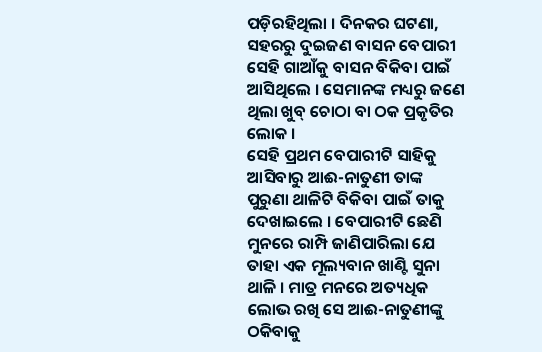ପଡ଼ିରହିଥିଲା । ଦିନକର ଘଟଣା, ସହରରୁ ଦୁଇଜଣ ବାସନ ବେପାରୀ ସେହି ଗାଆଁକୁ ବାସନ ବିକିବା ପାଇଁ ଆସିଥିଲେ । ସେମାନଙ୍କ ମଧ୍ୟରୁ ଜଣେ ଥିଲା ଖୁବ୍ ଚୋଠା ବା ଠକ ପ୍ରକୃତିର ଲୋକ ।
ସେହି ପ୍ରଥମ ବେପାରୀଟି ସାହିକୁ ଆସିବାରୁ ଆଈ-ନାତୁଣୀ ତାଙ୍କ ପୁରୁଣା ଥାଳିଟି ବିକିବା ପାଇଁ ତାକୁ ଦେଖାଇଲେ । ବେପାରୀଟି ଛେଣି ମୁନରେ ରାମ୍ପି ଜାଣିପାରିଲା ଯେ ତାହା ଏକ ମୂଲ୍ୟବାନ ଖାଣ୍ଟି ସୁନା ଥାଳି । ମାତ୍ର ମନରେ ଅତ୍ୟଧିକ ଲୋଭ ରଖି ସେ ଆଈ-ନାତୁଣୀଙ୍କୁ ଠକିବାକୁ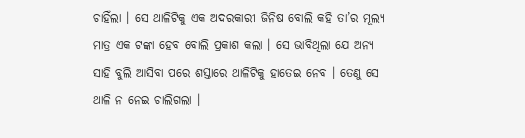ଚାହିଁଲା । ସେ ଥାଳିଟିକୁ ଏକ ଅଦରକାରୀ ଜିନିଷ ବୋଲି କହି ତା’ର ମୂଲ୍ୟ ମାତ୍ର ଏକ ଟଙ୍କା ହେବ ବୋଲି ପ୍ରକାଶ କଲା । ସେ ଭାବିଥିଲା ଯେ ଅନ୍ୟ ସାହି ବୁଲି ଆସିବା ପରେ ଶସ୍ତାରେ ଥାଳିଟିକୁ ହାତେଇ ନେବ । ତେଣୁ ସେ ଥାଳି ନ ନେଇ ଚାଲିଗଲା ।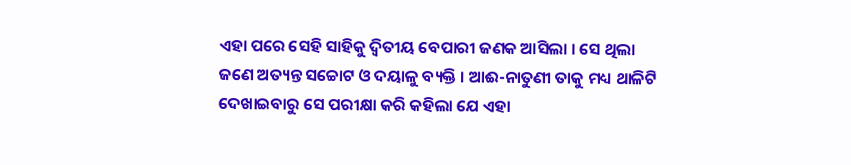ଏହା ପରେ ସେହି ସାହିକୁ ଦ୍ୱିତୀୟ ବେପାରୀ ଜଣକ ଆସିଲା । ସେ ଥିଲା ଜଣେ ଅତ୍ୟନ୍ତ ସଚ୍ଚୋଟ ଓ ଦୟାଳୁ ବ୍ୟକ୍ତି । ଆଈ-ନାତୁଣୀ ତାକୁ ମଧ୍ୟ ଥାଳିଟି ଦେଖାଇବାରୁ ସେ ପରୀକ୍ଷା କରି କହିଲା ଯେ ଏହା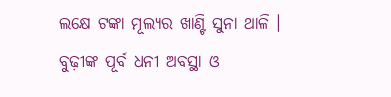ଲକ୍ଷେ ଟଙ୍କା ମୂଲ୍ୟର ଖାଣ୍ଟି ସୁନା ଥାଳି । ବୁଢ଼ୀଙ୍କ ପୂର୍ବ ଧନୀ ଅବସ୍ଥା ଓ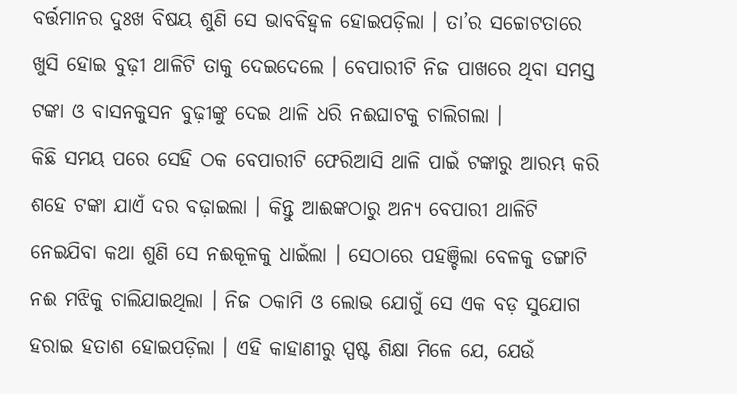ବର୍ତ୍ତମାନର ଦୁଃଖ ବିଷୟ ଶୁଣି ସେ ଭାବବିହ୍ୱଳ ହୋଇପଡ଼ିଲା । ତା’ର ସଚ୍ଚୋଟତାରେ ଖୁସି ହୋଇ ବୁଢ଼ୀ ଥାଳିଟି ତାକୁ ଦେଇଦେଲେ । ବେପାରୀଟି ନିଜ ପାଖରେ ଥିବା ସମସ୍ତ ଟଙ୍କା ଓ ବାସନକୁସନ ବୁଢ଼ୀଙ୍କୁ ଦେଇ ଥାଳି ଧରି ନଈଘାଟକୁ ଚାଲିଗଲା ।
କିଛି ସମୟ ପରେ ସେହି ଠକ ବେପାରୀଟି ଫେରିଆସି ଥାଳି ପାଇଁ ଟଙ୍କାରୁ ଆରମ୍ଭ କରି ଶହେ ଟଙ୍କା ଯାଏଁ ଦର ବଢ଼ାଇଲା । କିନ୍ତୁ ଆଈଙ୍କଠାରୁ ଅନ୍ୟ ବେପାରୀ ଥାଳିଟି ନେଇଯିବା କଥା ଶୁଣି ସେ ନଈକୂଳକୁ ଧାଇଁଲା । ସେଠାରେ ପହଞ୍ଚିଲା ବେଳକୁ ଡଙ୍ଗାଟି ନଈ ମଝିକୁ ଚାଲିଯାଇଥିଲା । ନିଜ ଠକାମି ଓ ଲୋଭ ଯୋଗୁଁ ସେ ଏକ ବଡ଼ ସୁଯୋଗ ହରାଇ ହତାଶ ହୋଇପଡ଼ିଲା । ଏହି କାହାଣୀରୁ ସ୍ପଷ୍ଟ ଶିକ୍ଷା ମିଳେ ଯେ, ଯେଉଁ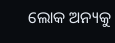ଲୋକ ଅନ୍ୟକୁ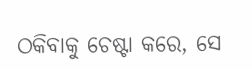ଠକିବାକୁ ଚେଷ୍ଟା କରେ, ସେ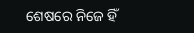ଶେଷରେ ନିଜେ ହିଁ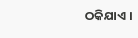ଠକିଯାଏ ।